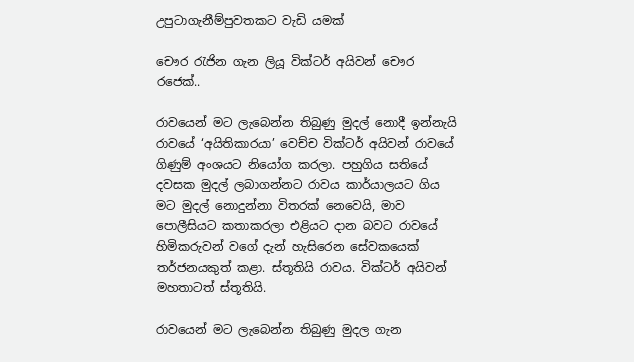උපුටාගැනීම්පුවතකට වැඩි යමක්

චෞර රැජින ගැන ලියූ වික්ටර් අයිවන් චෞර රජෙක්..

රාවයෙන් මට ලැබෙන්න තිබුණු මුදල් නොදී ඉන්නැයි රාවයේ ‘අයිතිකාරයා’ වෙච්ච වික්ටර් අයිවන් රාවයේ ගිණුම් අංශයට නියෝග කරලා. පහුගිය සතියේ දවසක මුදල් ලබාගන්නට රාවය කාර්යාලයට ගිය මට මුදල් නොදුන්නා විතරක් නෙවෙයි, මාව පොලීසියට කතාකරලා එළියට දාන බවට රාවයේ හිමිකරුවන් වගේ දැන් හැසිරෙන සේවකයෙක් තර්ජනයකුත් කළා. ස්තූතියි රාවය. වික්ටර් අයිවන් මහතාටත් ස්තූතියි.

රාවයෙන් මට ලැබෙන්න තිබුණු මුදල ගැන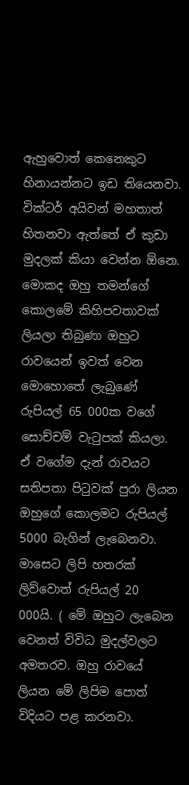ඇහුවොත් කෙනෙකුට හිනායන්නට ඉඩ තියෙනවා. වික්ටර් අයිවන් මහතාත් හිතනවා ඇත්තේ ඒ කුඩා මුදලක් කියා වෙන්න ඕනෙ. මොකද ඔහු තමන්ගේ කොලමේ කිහිපවතාවක් ලියලා තිබුණා ඔහුට රාවයෙන් ඉවත් වෙන මොහොතේ ලැබුණේ රුපියල් 65 000ක වගේ සොච්චම් වැටුපක් කියලා. ඒ වගේම දැන් රාවයට සතිපතා පිටුවක් පුරා ලියන ඔහුගේ කොලමට රුපියල් 5000 බැගින් ලැබෙනවා. මාසෙට ලිපි හතරක් ලිව්වොත් රුපියල් 20 000යි. ( මේ ඔහුට ලැබෙන වෙනත් විවිධ මුදල්වලට අමතරව. ඔහු රාවයේ ලියන මේ ලිපිම පොත් විදියට පළ කරනවා.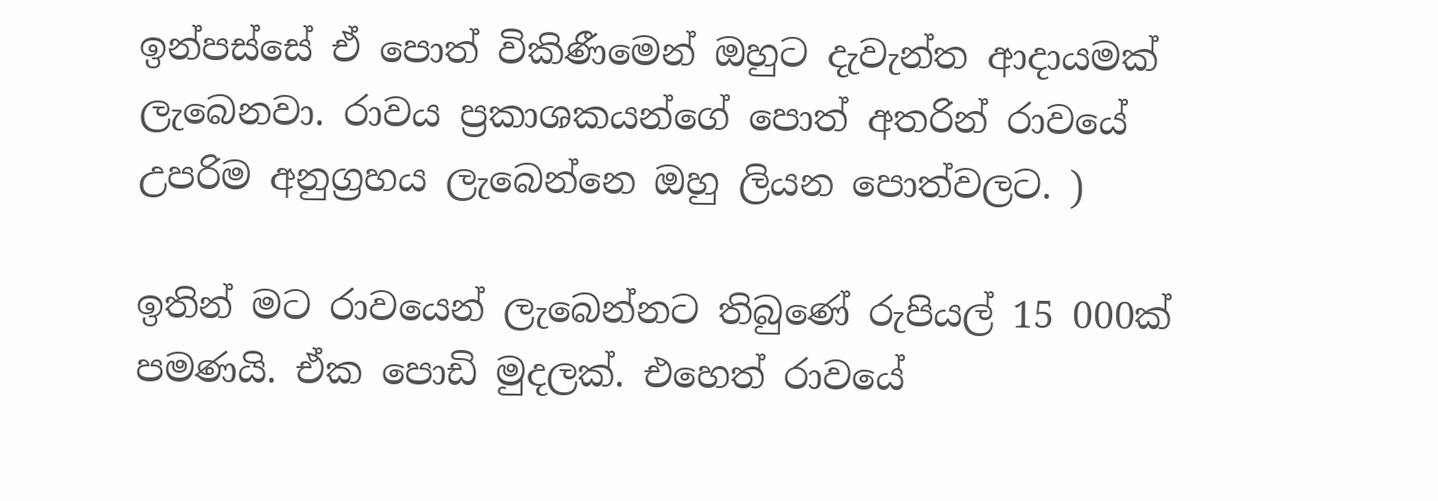ඉන්පස්සේ ඒ පොත් විකිණීමෙන් ඔහුට දැවැන්ත ආදායමක් ලැබෙනවා. රාවය ප්‍රකාශකයන්ගේ පොත් අතරින් රාවයේ උපරිම අනුග්‍රහය ලැබෙන්නෙ ඔහු ලියන පොත්වලට. )

ඉතින් මට රාවයෙන් ලැබෙන්නට තිබුණේ රුපියල් 15 000ක් පමණයි. ඒක පොඩි මුදලක්. එහෙත් රාවයේ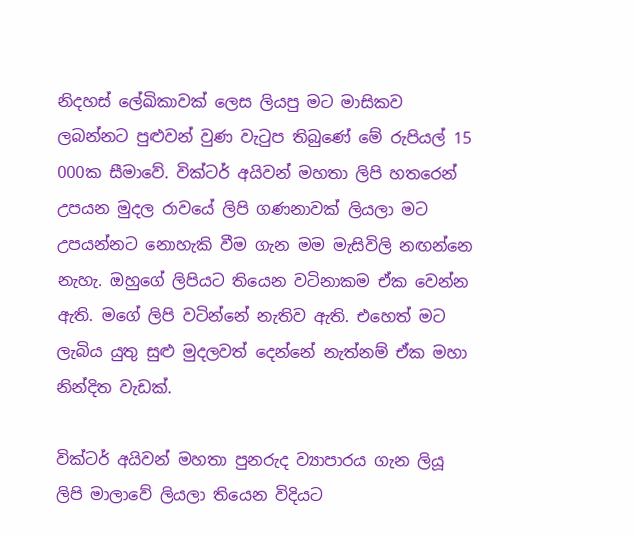නිදහස් ලේඛිකාවක් ලෙස ලියපු මට මාසිකව ලබන්නට පුළුවන් වුණ වැටුප තිබුණේ මේ රුපියල් 15 000ක සීමාවේ. වික්ටර් අයිවන් මහතා ලිපි හතරෙන් උපයන මුදල රාවයේ ලිපි ගණනාවක් ලියලා මට උපයන්නට නොහැකි වීම ගැන මම මැසිවිලි නඟන්නෙ නැහැ. ඔහුගේ ලිපියට තියෙන වටිනාකම ඒක වෙන්න ඇති. මගේ ලිපි වටින්නේ නැතිව ඇති. එහෙත් මට ලැබිය යුතු සුළු මුදලවත් දෙන්නේ නැත්නම් ඒක මහා නින්දිත වැඩක්.

වික්ටර් අයිවන් මහතා පුනරුද ව්‍යාපාරය ගැන ලියූ ලිපි මාලාවේ ලියලා තියෙන විදියට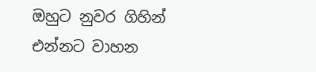ඔහුට නුවර ගිහින් එන්නට වාහන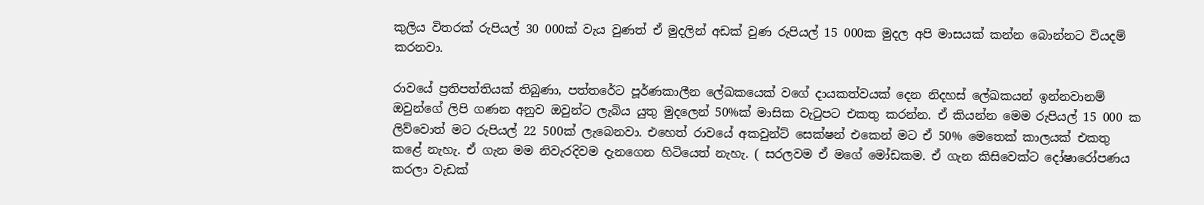කුලිය විතරක් රුපියල් 30 000ක් වැය වුණත් ඒ මුදලින් අඩක් වුණ රුපියල් 15 000ක මුදල අපි මාසයක් කන්න බොන්නට වියදම් කරනවා.

රාවයේ ප්‍රතිපත්තියක් තිබුණා, පත්තරේට පූර්ණකාලීන ලේඛකයෙක් වගේ දායකත්වයක් දෙන නිදහස් ලේඛකයන් ඉන්නවානම් ඔවුන්ගේ ලිපි ගණන අනුව ඔවුන්ට ලැබිය යුතු මුදලෙන් 50%ක් මාසික වැටුපට එකතු කරන්න. ඒ කියන්න මෙම රුපියල් 15 000 ක ලිව්වොත් මට රුපියල් 22 500ක් ලැබෙනවා. එහෙත් රාවයේ අකවුන්ට් සෙක්ෂන් එකෙන් මට ඒ 50% මෙතෙක් කාලයක් එකතු කළේ නැහැ. ඒ ගැන මම නිවැරදිවම දැනගෙන හිටියෙත් නැහැ. ( සරලවම ඒ මගේ මෝඩකම. ඒ ගැන කිසිවෙක්ට දෝෂාරෝපණය කරලා වැඩක්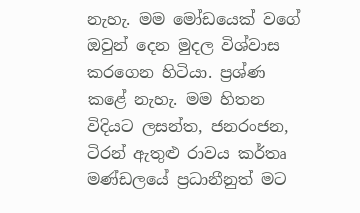නැහැ. මම මෝඩයෙක් වගේ ඔවුන් දෙන මුදල විශ්වාස කරගෙන හිටියා. ප්‍රශ්ණ කළේ නැහැ. මම හිතන විදියට ලසන්ත, ජනරංජන, ටිරන් ඇතුළු රාවය කර්තෘ මණ්ඩලයේ ප්‍රධානීනුත් මට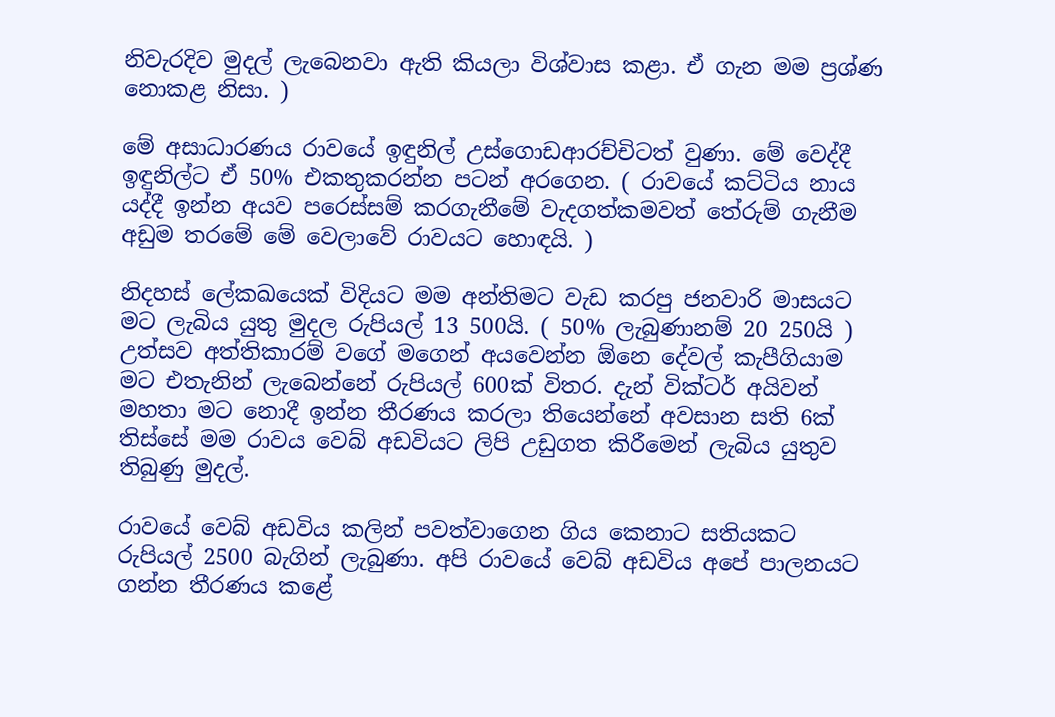නිවැරදිව මුදල් ලැබෙනවා ඇති කියලා විශ්වාස කළා. ඒ ගැන මම ප්‍රශ්ණ නොකළ නිසා. )

මේ අසාධාරණය රාවයේ ඉඳුනිල් උස්ගොඩආරච්චිටත් වුණා. මේ වෙද්දී ඉඳුනිල්ට ඒ 50% එකතුකරන්න පටන් අරගෙන. ( රාවයේ කට්ටිය නාය යද්දී ඉන්න අයව පරෙස්සම් කරගැනීමේ වැදගත්කමවත් තේරුම් ගැනීම අඩුම තරමේ මේ වෙලාවේ රාවයට හොඳයි. )

නිදහස් ලේකඛයෙක් විදියට මම අන්තිමට වැඩ කරපු ජනවාරි මාසයට මට ලැබිය යුතු මුදල රුපියල් 13 500යි. ( 50% ලැබුණානම් 20 250යි ) උත්සව අත්තිකාරම් වගේ මගෙන් අයවෙන්න ඕනෙ දේවල් කැපීගියාම මට එතැනින් ලැබෙන්නේ රුපියල් 600ක් විතර. දැන් වික්ටර් අයිවන් මහතා මට නොදී ඉන්න තීරණය කරලා තියෙන්නේ අවසාන සති 6ක් තිස්සේ මම රාවය වෙබ් අඩවියට ලිපි උඩුගත කිරීමෙන් ලැබිය යුතුව තිබුණු මුදල්.

රාවයේ වෙබ් අඩවිය කලින් පවත්වාගෙන ගිය කෙනාට සතියකට රුපියල් 2500 බැගින් ලැබුණා. අපි රාවයේ වෙබ් අඩවිය අපේ පාලනයට ගන්න තීරණය කළේ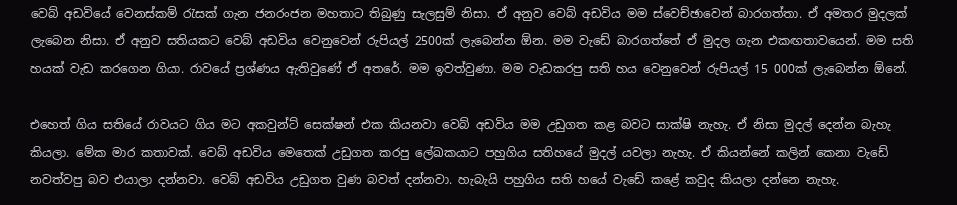වෙබ් අඩවියේ වෙනස්කම් රැසක් ගැන ජනරංජන මහතාට තිබුණු සැලසුම් නිසා. ඒ අනුව වෙබ් අඩවිය මම ස්වෙච්ඡාවෙන් බාරගත්තා. ඒ අමතර මුදලක් ලැබෙන නිසා. ඒ අනුව සතියකට වෙබ් අඩවිය වෙනුවෙන් රුපියල් 2500ක් ලැබෙන්න ඕන. මම වැඩේ බාරගත්තේ ඒ මුදල ගැන එකඟතාවයෙන්. මම සති හයක් වැඩ කරගෙන ගියා. රාවයේ ප්‍රශ්ණය ඇතිවුණේ ඒ අතරේ. මම ඉවත්වුණා. මම වැඩකරපු සති හය වෙනුවෙන් රුපියල් 15 000ක් ලැබෙන්න ඕනේ.

එහෙත් ගිය සතියේ රාවයට ගිය මට අකවුන්ට් සෙක්ෂන් එක කියනවා වෙබ් අඩවිය මම උඩුගත කළ බවට සාක්ෂි නැහැ. ඒ නිසා මුදල් දෙන්න බැහැ කියලා. මේක මාර කතාවක්. වෙබ් අඩවිය මෙතෙක් උඩුගත කරපු ලේඛකයාට පහුගිය සතිහයේ මුදල් යවලා නැහැ. ඒ කියන්නේ කලින් කෙනා වැඩේ නවත්වපු බව එයාලා දන්නවා. වෙබ් අඩවිය උඩුගත වුණ බවත් දන්නවා. හැබැයි පහුගිය සති හයේ වැඩේ කළේ කවුද කියලා දන්නෙ නැහැ.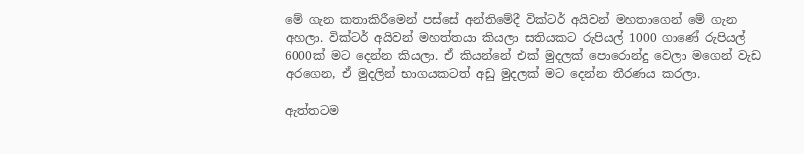මේ ගැන කතාකිරීමෙන් පස්සේ අන්තිමේදී වික්ටර් අයිවන් මහතාගෙන් මේ ගැන අහලා. වික්ටර් අයිවන් මහත්තයා කියලා සතියකට රුපියල් 1000 ගාණේ රුපියල් 6000ක් මට දෙන්න කියලා. ඒ කියන්නේ එක් මුදලක් පොරොන්දු වෙලා මගෙන් වැඩ අරගෙන, ඒ මුදලින් භාගයකටත් අඩු මුදලක් මට දෙන්න තීරණය කරලා.

ඇත්තටම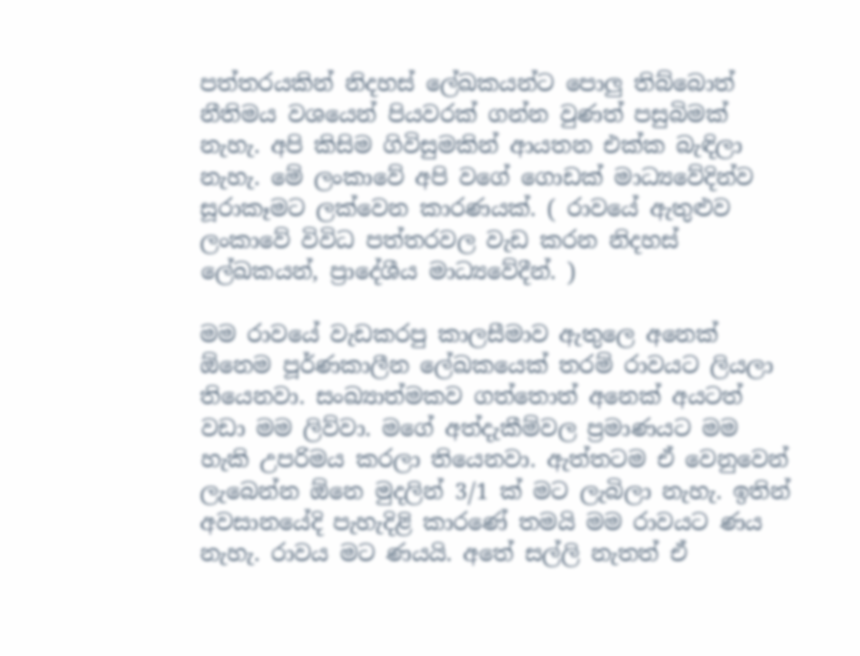පත්තරයකින් නිදහස් ලේඛකයන්ට පොලු තිබ්බොත් නීතිමය වශයෙන් පියවරක් ගන්න වුණත් පසුබිමක් නැහැ. අපි කිසිම ගිවිසුමකින් ආයතන එක්ක බැඳිලා නැහැ. මේ ලංකාවේ අපි වගේ ගොඩක් මාධ්‍යවේදින්ව සූරාකෑමට ලක්වෙන කාරණයක්. ( රාවයේ ඇතුළුව ලංකාවේ විවිධ පත්තරවල වැඩ කරන නිදහස් ලේඛකයන්, ප්‍රාදේශීය මාධ්‍යවේදීන්. )

මම රාවයේ වැඩකරපු කාලසීමාව ඇතුලෙ අනෙක් ඕනෙම පූර්ණකාලීන ලේඛකයෙක් තරම් රාවයට ලියලා තියෙනවා. සංඛ්‍යාත්මකව ගත්තොත් අනෙක් අයටත් වඩා මම ලිව්වා. මගේ අත්දැකීම්වල ප්‍රමාණයට මම හැකි උපරිමය කරලා තියෙනවා. ඇත්තටම ඒ වෙනුවෙන් ලැබෙන්න ඕනෙ මුදලින් 3/1 ක් මට ලැබිලා නැහැ. ඉතින් අවසානයේදි පැහැදිළි කාරණේ තමයි මම රාවයට ණය නැහැ. රාවය මට ණයයි. අතේ සල්ලි නැතත් ඒ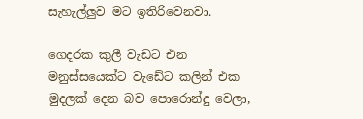සැහැල්ලුව මට ඉතිරිවෙනවා.

ගෙදරක කුලී වැඩට එන මනුස්සයෙක්ට වැඩේට කලින් එක මුදලක් දෙන බව පොරොන්දු වෙලා,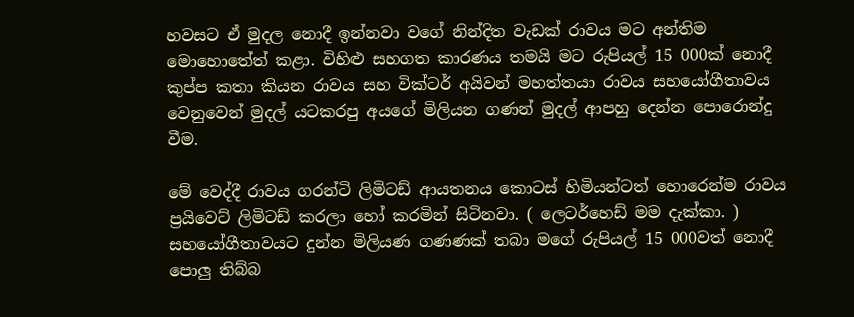හවසට ඒ මුදල නොදී ඉන්නවා වගේ නින්දිත වැඩක් රාවය මට අන්තිම මොහොතේත් කළා. විහිළු සහගත කාරණය තමයි මට රුපියල් 15 000ක් නොදී කුප්ප කතා කියන රාවය සහ වික්ටර් අයිවන් මහත්තයා රාවය සහයෝගීතාවය වෙනුවෙන් මුදල් යටකරපු අයගේ මිලියන ගණන් මුදල් ආපහු දෙන්න පොරොන්දු වීම.

මේ වෙද්දී රාවය ගරන්ටි ලිමිටඩ් ආයතනය කොටස් හිමියන්ටත් හොරෙන්ම රාවය ප්‍රයිවෙට් ලිමිටඩ් කරලා හෝ කරමින් සිටිනවා. ( ලෙටර්හෙඩ් මම දැක්කා. ) සහයෝගීතාවයට දුන්න මිලියණ ගණණක් තබා මගේ රුපියල් 15 000වත් නොදී පොලු තිබ්බ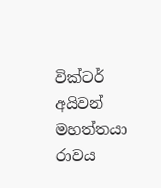වික්ටර් අයිවන් මහත්තයා රාවය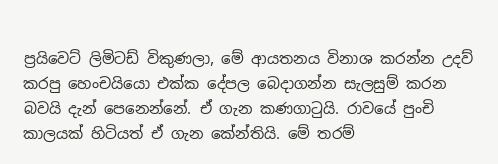ප්‍රයිවෙට් ලිමිටඩ් විකුණලා, මේ ආයතනය විනාශ කරන්න උදව් කරපු හෙංචයියො එක්ක දේපල බෙදාගන්න සැලසුම් කරන බවයි දැන් පෙනෙන්නේ. ඒ ගැන කණගාටුයි. රාවයේ පුංචි කාලයක් හිටියත් ඒ ගැන කේන්තියි. මේ තරම්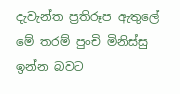දැවැන්ත ප්‍රතිරූප ඇතුලේ මේ තරම් පුංචි මිනිස්සු ඉන්න බවට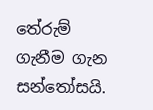තේරුම් ගැනීම ගැන සන්තෝසයි.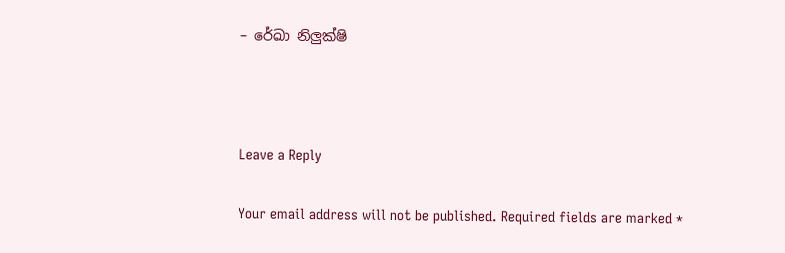– රේඛා නිලුක්ෂි



Leave a Reply

Your email address will not be published. Required fields are marked *